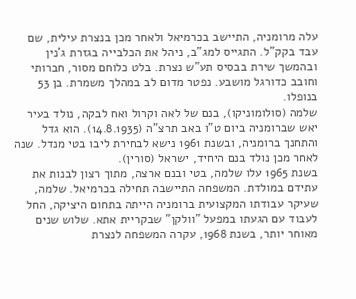עלה מרומניה, התיישב בכרמיאל ולאחר מכן בנצרת עילית, שם עבד בקק"ל. התגייס למג"ב, ניהל את הכלבייה בגזרת ג'נין ובהמשך שירת בבסיס תע"ש נצרת. בלט כלוחם מסור, חברותי וחובב כדורגל מושבע. נפטר מדום לב במהלך משמרת. בן 53 בנופלו.
שלמה (סולומוניקו), בנם של לאה וקרול ואח לבקה, נולד בעיר יאש שברומניה ביום ט"ו באב תרצ"ה (14.8.1935). הוא גדל והתחנך ברומניה, ובשנת 1961 נישא לבחירת ליבו בטי מנדל. שנה לאחר מכן נולד בנם היחיד, ישראל (סורין).
בשנת 1965 עלו שלמה, בטי ובנם ארצה, מתוך רצון לבנות את עתידם במולדת. המשפחה התיישבה תחילה בכרמיאל. שלמה, שעיקר עבודתו המקצועית ברומניה הייתה בתחום היציקה, החל לעבוד עם הגעתו במפעל "וולקן" שבקריית אתא. שלוש שנים מאוחר יותר, בשנת 1968, עקרה המשפחה לנצרת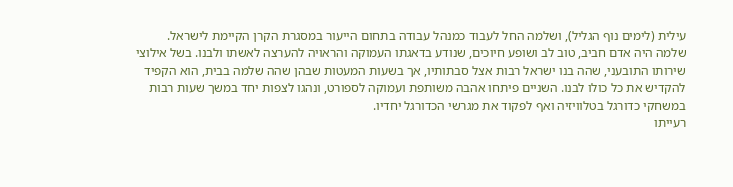עילית (לימים נוף הגליל), ושלמה החל לעבוד כמנהל עבודה בתחום הייעור במסגרת הקרן הקיימת לישראל.
שלמה היה אדם חביב, טוב לב ושופע חיוכים, שנודע בדאגתו העמוקה והראויה להערצה לאשתו ולבנו. בשל אילוצי שירותו התובעני, שהה בנו ישראל רבות אצל סבתותיו, אך בשעות המעטות שבהן שהה שלמה בבית, הוא הקפיד להקדיש את כל כולו לבנו. השניים פיתחו אהבה משותפת ועמוקה לספורט, ונהגו לצפות יחד במשך שעות רבות במשחקי כדורגל בטלוויזיה ואף לפקוד את מגרשי הכדורגל יחדיו.
רעייתו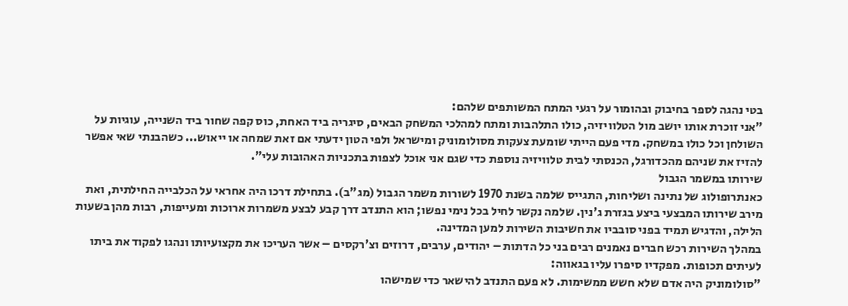בטי נהגה לספר בחיבוק ובהומור על רגעי המתח המשותפים שלהם:
"אני זוכרת אותו יושב מול הטלוויזיה, כולו התלהבות ומתח למהלכי המשחק הבאים, סיגריה ביד האחת, כוס קפה שחור ביד השנייה, עוגיות על השולחן וכל כולו במשחק. מדי פעם הייתי שומעת צעקות מסולומוניק ומישראל ולפי הטון ידעתי אם זאת שמחה או ייאוש... כשהבנתי שאי אפשר להזיז את שניהם מהכדורגל, הכנסתי לבית טלוויזיה נוספת כדי שגם אני אוכל לצפות בתכניות האהובות עלי".
שירותו במשמר הגבול
כאנתרופולוג של נתינה ושליחות, התגייס שלמה בשנת 1970 לשורות משמר הגבול (מג"ב). בתחילת דרכו היה אחראי על הכלבייה החילתית, ואת מירב שירותו המבצעי ביצע בגזרת ג'נין. שלמה נקשר לחיל בכל נימי נפשו; הוא התנדב דרך קבע לבצע משמרות ארוכות ומעייפות, רבות מהן בשעות הלילה, והדגיש תמיד בפני סובביו את חשיבות השירות למען המדינה.
במהלך השירות רכש חברים נאמנים רבים בני כל הדתות – יהודים, ערבים, דרוזים וצ'רקסים – אשר העריכו את מקצועיותו ונהגו לפקוד את ביתו לעיתים תכופות. מפקדיו סיפרו עליו בגאווה:
"סולומוניק היה אדם שלא חשש ממשימות. לא פעם התנדב להישאר כדי שמישהו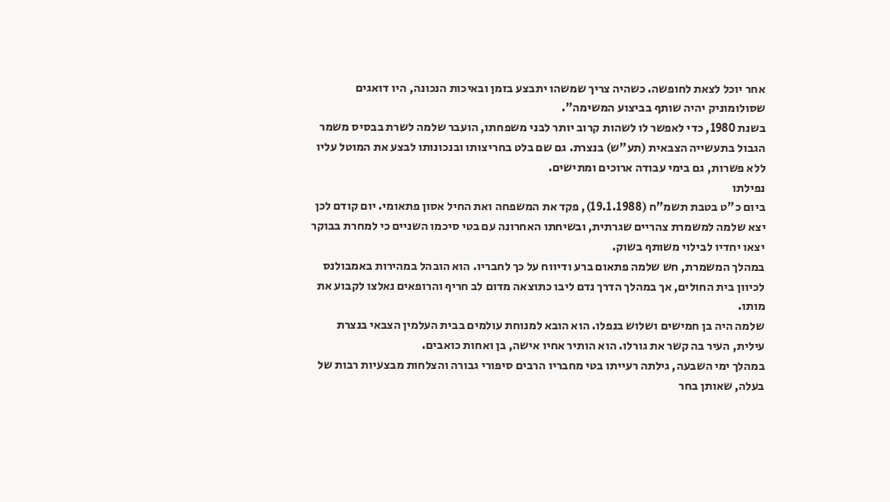אחר יוכל לצאת לחופשה. כשהיה צריך שמשהו יתבצע בזמן ובאיכות הנכונה, היו דואגים שסולומוניק יהיה שותף בביצוע המשימה".
בשנת 1980, כדי לאפשר לו לשהות קרוב יותר לבני משפחתו, הועבר שלמה לשרת בבסיס משמר הגבול בתעשייה הצבאית (תע"ש) בנצרת. גם שם בלט בחריצותו ובנכונותו לבצע את המוטל עליו ללא פשרות, גם בימי עבודה ארוכים ומתישים.
נפילתו
ביום כ"ט בטבת תשמ"ח (19.1.1988), פקד את המשפחה ואת החיל אסון פתאומי. יום קודם לכן יצא שלמה למשמרת צהריים שגרתית, ובשיחתו האחרונה עם בטי סיכמו השניים כי למחרת בבוקר יצאו יחדיו לבילוי משותף בשוק.
במהלך המשמרת, חש שלמה פתאום ברע ודיווח על כך לחבריו. הוא הובהל במהירות באמבולנס לכיוון בית החולים, אך במהלך הדרך נדם ליבו כתוצאה מדום לב חריף והרופאים נאלצו לקבוע את מותו.
שלמה היה בן חמישים ושלוש בנפלו. הוא הובא למנוחת עולמים בבית העלמין הצבאי בנצרת עילית, העיר בה קשר את גורלו. הוא הותיר אחיו אישה, בן ואחות כואבים.
במהלך ימי השבעה, גילתה רעייתו בטי מחבריו הרבים סיפורי גבורה והצלחות מבצעיות רבות של בעלה, שאותן בחר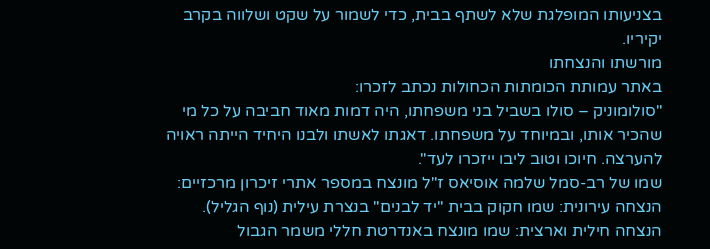בצניעותו המופלגת שלא לשתף בבית, כדי לשמור על שקט ושלווה בקרב יקיריו.
מורשתו והנצחתו
באתר עמותת הכומתות הכחולות נכתב לזכרו:
"סולומוניק – סולו בשביל בני משפחתו, היה דמות מאוד חביבה על כל מי שהכיר אותו, ובמיוחד על משפחתו. דאגתו לאשתו ולבנו היחיד הייתה ראויה להערצה. חיוכו וטוב ליבו ייזכרו לעד".
שמו של רב-סמל שלמה אוסיאס ז"ל מונצח במספר אתרי זיכרון מרכזיים:
הנצחה עירונית: שמו חקוק בבית "יד לבנים" בנצרת עילית (נוף הגליל).
הנצחה חילית וארצית: שמו מונצח באנדרטת חללי משמר הגבול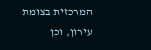המרכזית בצומת עירון, וכן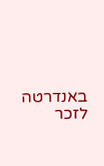באנדרטה לזכר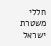חללי משטרת ישראל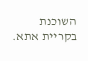השוכנת בקריית אתא.